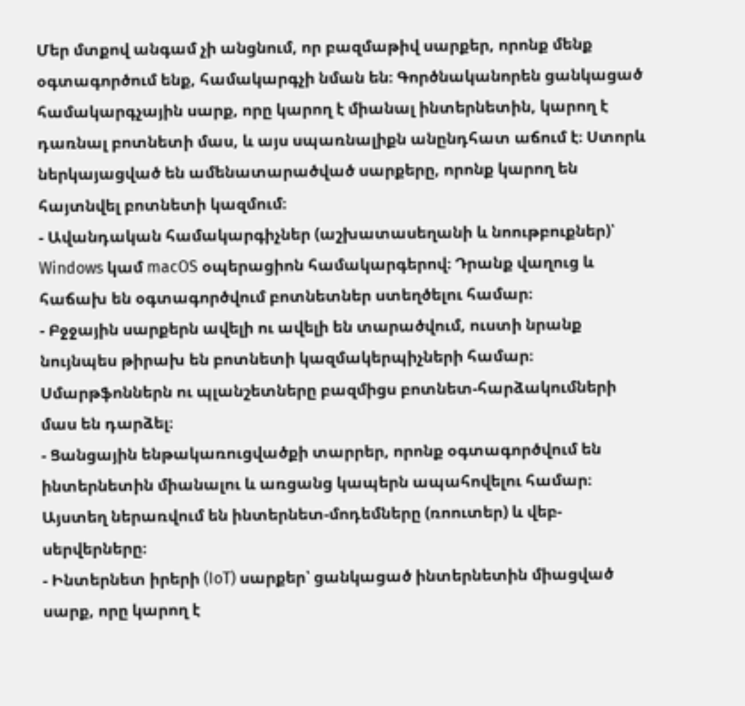Մեր մտքով անգամ չի անցնում, որ բազմաթիվ սարքեր, որոնք մենք օգտագործում ենք, համակարգչի նման են։ Գործնականորեն ցանկացած համակարգչային սարք, որը կարող է միանալ ինտերնետին, կարող է դառնալ բոտնետի մաս, և այս սպառնալիքն անընդհատ աճում է։ Ստորև ներկայացված են ամենատարածված սարքերը, որոնք կարող են հայտնվել բոտնետի կազմում։
- Ավանդական համակարգիչներ (աշխատասեղանի և նոութբուքներ)՝ Windows կամ macOS օպերացիոն համակարգերով։ Դրանք վաղուց և հաճախ են օգտագործվում բոտնետներ ստեղծելու համար։
- Բջջային սարքերն ավելի ու ավելի են տարածվում, ուստի նրանք նույնպես թիրախ են բոտնետի կազմակերպիչների համար։ Սմարթֆոններն ու պլանշետները բազմիցս բոտնետ-հարձակումների մաս են դարձել։
- Ցանցային ենթակառուցվածքի տարրեր, որոնք օգտագործվում են ինտերնետին միանալու և առցանց կապերն ապահովելու համար։ Այստեղ ներառվում են ինտերնետ-մոդեմները (ռոուտեր) և վեբ-սերվերները։
- Ինտերնետ իրերի (IoT) սարքեր՝ ցանկացած ինտերնետին միացված սարք, որը կարող է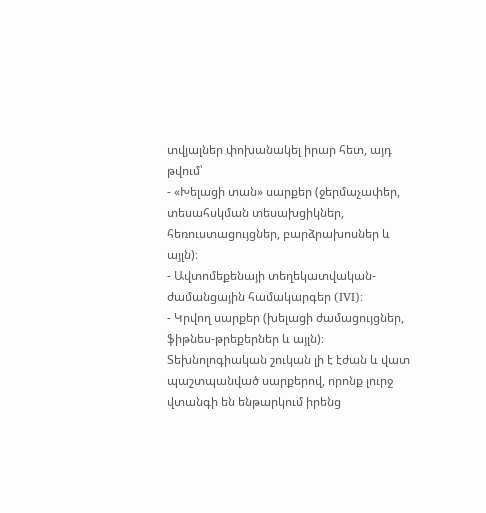տվյալներ փոխանակել իրար հետ, այդ թվում՝
- «Խելացի տան» սարքեր (ջերմաչափեր, տեսահսկման տեսախցիկներ, հեռուստացույցներ, բարձրախոսներ և այլն)։
- Ավտոմեքենայի տեղեկատվական-ժամանցային համակարգեր (IVI)։
- Կրվող սարքեր (խելացի ժամացույցներ, ֆիթնես-թրեքերներ և այլն)։
Տեխնոլոգիական շուկան լի է էժան և վատ պաշտպանված սարքերով, որոնք լուրջ վտանգի են ենթարկում իրենց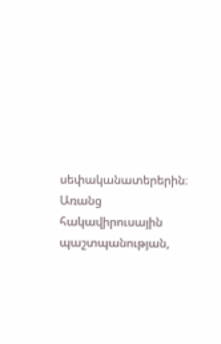սեփականատերերին։ Առանց հակավիրուսային պաշտպանության,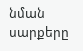նման սարքերը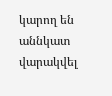կարող են աննկատ վարակվել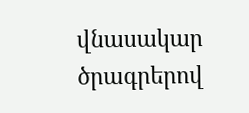վնասակար ծրագրերով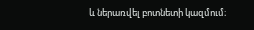և ներառվել բոտնետի կազմում։